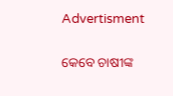Advertisment

କେବେ ଚାଷୀଙ୍କ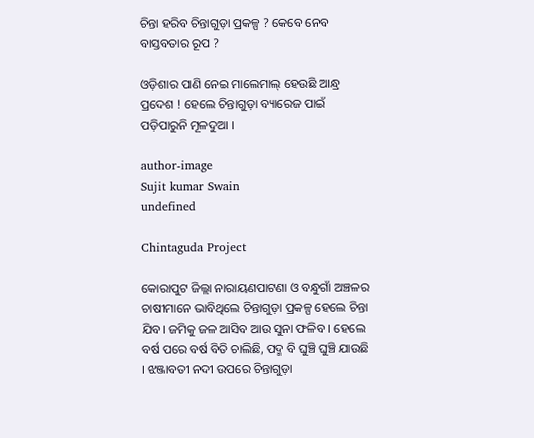ଚିନ୍ତା ହରିବ ଚିନ୍ତାଗୁଡ଼ା ପ୍ରକଳ୍ପ ? କେବେ ନେବ ବାସ୍ତବତାର ରୂପ ?

ଓଡ଼ିଶାର ପାଣି ନେଇ ମାଲେମାଲ୍ ହେଉଛି ଆନ୍ଧ୍ର ପ୍ରଦେଶ ! ହେଲେ ଚିନ୍ତାଗୁଡ଼ା ବ୍ୟାରେଜ ପାଇଁ ପଡ଼ିପାରୁନି ମୂଳଦୁଆ ।

author-image
Sujit kumar Swain
undefined

Chintaguda Project

କୋରାପୁଟ ଜିଲ୍ଲା ନାରାୟଣପାଟଣା ଓ ବନ୍ଧୁଗାଁ ଅଞ୍ଚଳର ଚାଷୀମାନେ ଭାବିଥିଲେ ଚିନ୍ତାଗୁଡ଼ା ପ୍ରକଳ୍ପ ହେଲେ ଚିନ୍ତା ଯିବ। ଜମିକୁ ଜଳ ଆସିବ ଆଉ ସୁନା ଫଳିବ । ହେଲେ ବର୍ଷ ପରେ ବର୍ଷ ବିତି ଚାଲିଛି, ପଦ୍ମ ବି ଘୁଞ୍ଚି ଘୁଞ୍ଚି ଯାଉଛି । ଝଞ୍ଜାବତୀ ନଦୀ ଉପରେ ଚିନ୍ତାଗୁଡ଼ା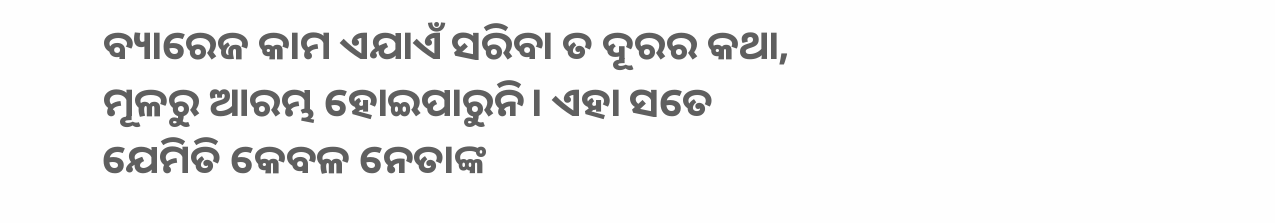ବ୍ୟାରେଜ କାମ ଏଯାଏଁ ସରିବା ତ ଦୂରର କଥା, ମୂଳରୁ ଆରମ୍ଭ ହୋଇପାରୁନି। ଏହା ସତେ ଯେମିତି କେବଳ ନେତାଙ୍କ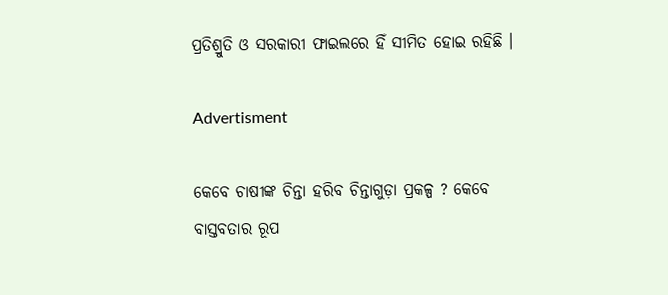ପ୍ରତିଶ୍ରୁତି ଓ ସରକାରୀ ଫାଇଲରେ ହିଁ ସୀମିତ ହୋଇ ରହିଛି ।

Advertisment

କେବେ ଚାଷୀଙ୍କ ଚିନ୍ତା ହରିବ ଚିନ୍ତାଗୁଡ଼ା ପ୍ରକଳ୍ପ ? କେବେ ବାସ୍ତବତାର ରୂପ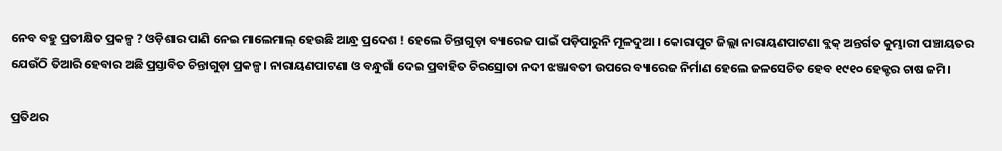ନେବ ବହୁ ପ୍ରତୀକ୍ଷିତ ପ୍ରକଳ୍ପ ? ଓଡ଼ିଶାର ପାଣି ନେଇ ମାଲେମାଲ୍ ହେଉଛି ଆନ୍ଧ୍ର ପ୍ରଦେଶ ! ହେଲେ ଚିନ୍ତାଗୁଡ଼ା ବ୍ୟାରେଜ ପାଇଁ ପଡ଼ିପାରୁନି ମୂଳଦୁଆ । କୋରାପୁଟ ଜିଲ୍ଲା ନାରାୟଣପାଟଣା ବ୍ଲକ୍ ଅନ୍ତର୍ଗତ କୁମ୍ଭାରୀ ପଞ୍ଚାୟତର ଯେଉଁଠି ତିଆରି ହେବାର ଅଛି ପ୍ରସ୍ତାବିତ ଚିନ୍ତାଗୁଡ଼ା ପ୍ରକଳ୍ପ। ନାରାୟଣପାଟଣା ଓ ବନ୍ଧୁଗାଁ ଦେଇ ପ୍ରବାହିତ ଚିରସ୍ରୋତା ନଦୀ ଝଞ୍ଜାବତୀ ଉପରେ ବ୍ୟାରେଜ ନିର୍ମାଣ ହେଲେ ଜଳସେଚିତ ହେବ ୧୯୧୦ ହେକ୍ଟର ଚାଷ ଜମି।

ପ୍ରତିଥର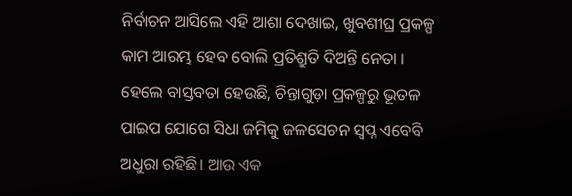ନିର୍ବାଚନ ଆସିଲେ ଏହି ଆଶା ଦେଖାଇ, ଖୁବଶୀଘ୍ର ପ୍ରକଳ୍ପ କାମ ଆରମ୍ଭ ହେବ ବୋଲି ପ୍ରତିଶ୍ରୁତି ଦିଅନ୍ତି ନେତା । ହେଲେ ବାସ୍ତବତା ହେଉଛି, ଚିନ୍ତାଗୁଡ଼ା ପ୍ରକଳ୍ପରୁ ଭୂତଳ ପାଇପ ଯୋଗେ ସିଧା ଜମିକୁ ଜଳସେଚନ ସ୍ବପ୍ନ ଏବେବି ଅଧୁରା ରହିଛି। ଆଉ ଏକ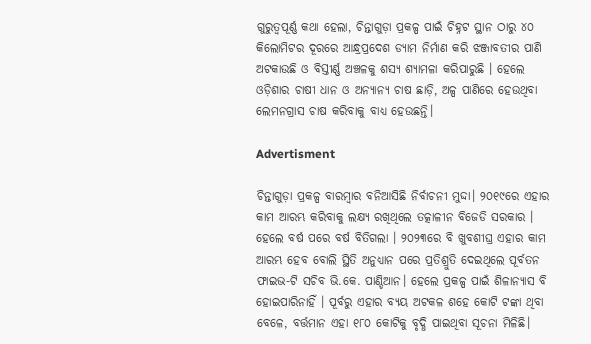ଗୁରୁତ୍ବପୂର୍ଣ୍ଣ କଥା ହେଲା, ଚିନ୍ତାଗୁଡ଼ା ପ୍ରକଳ୍ପ ପାଇଁ ଚିହ୍ନଟ ସ୍ଥାନ ଠାରୁ ୪୦ କିଲୋମିଟର ଦୂରରେ ଆନ୍ଧ୍ରପ୍ରଦେଶ ଡ୍ୟାମ ନିର୍ମାଣ କରି ଝଞ୍ଜାବତୀର ପାଣି ଅଟକାଉଛି ଓ ବିସ୍ତୀର୍ଣ୍ଣ ଅଞ୍ଚଳକୁ ଶସ୍ୟ ଶ୍ୟାମଳା କରିପାରୁଛି । ହେଲେ ଓଡ଼ିଶାର ଚାଷୀ ଧାନ ଓ ଅନ୍ୟାନ୍ୟ ଚାଷ ଛାଡ଼ି, ଅଳ୍ପ ପାଣିରେ ହେଉଥିବା ଲେମନଗ୍ରାସ ଚାଷ କରିବାକୁ ବାଧ୍ୟ ହେଉଛନ୍ତି।

Advertisment

ଚିନ୍ତାଗୁଡ଼ା ପ୍ରକଳ୍ପ ବାରମ୍ବାର ବନିଆସିଛି ନିର୍ବାଚନୀ ମୁଦ୍ଦା। ୨୦୧୯ରେ ଏହାର କାମ ଆରମ୍ଭ କରିବାକୁ ଲକ୍ଷ୍ୟ ରଖିଥିଲେ ତତ୍କାଳୀନ ବିଜେଡି ସରକାର । ହେଲେ ବର୍ଷ ପରେ ବର୍ଷ ବିତିଗଲା । ୨୦୨୩ରେ ବି ଖୁବଶୀଘ୍ର ଏହାର କାମ ଆରମ୍ଭ ହେବ ବୋଲି ସ୍ଥିତି ଅନୁଧ୍ୟାନ ପରେ ପ୍ରତିଶ୍ରୁତି ଦେଇଥିଲେ ପୂର୍ବତନ ଫାଇଭ-ଟି ସଚିବ ଭି.କେ. ପାଣ୍ଡିଆନ। ହେଲେ ପ୍ରକଳ୍ପ ପାଇଁ ଶିଳାନ୍ୟାସ ବି ହୋଇପାରିନାହିଁ । ପୂର୍ବରୁ ଏହାର ବ୍ୟୟ ଅଟକଳ ଶହେ କୋଟି ଟଙ୍କା ଥିବା ବେଳେ, ବର୍ତ୍ତମାନ ଏହା ୧୮୦ କୋଟିକୁ ବୃଦ୍ଧି ପାଇଥିବା ସୂଚନା ମିଳିଛି।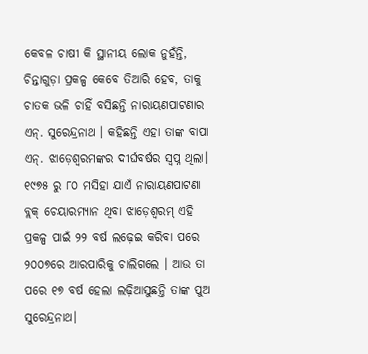କେବଳ ଚାଷୀ କି ସ୍ଥାନୀୟ ଲୋକ ନୁହଁନ୍ତି, ଚିନ୍ତାଗୁଡ଼ା ପ୍ରକଳ୍ପ କେବେ ତିଆରି ହେବ, ତାକୁ ଚାତକ ଭଳି ଚାହିଁ ବସିଛନ୍ତି ନାରାୟଣପାଟଣାର ଏନ୍. ସୁରେନ୍ଦ୍ରନାଥ । କହିଛନ୍ତି ଏହା ତାଙ୍କ ବାପା ଏନ୍. ଝାଡ଼େଶ୍ବରମଙ୍କର ଦୀର୍ଘବର୍ଷର ସ୍ବପ୍ନ ଥିଲା। ୧୯୭୫ ରୁ ୮୦ ମସିହା ଯାଏଁ ନାରାୟଣପାଟଣା ବ୍ଲକ୍ ଚେୟାରମ୍ୟାନ ଥିବା ଝାଡ଼େଶ୍ବରମ୍ ଏହି ପ୍ରକଳ୍ପ ପାଇଁ ୨୨ ବର୍ଷ ଲଢ଼େଇ କରିବା ପରେ ୨୦୦୭ରେ ଆରପାରିକୁ ଚାଲିଗଲେ । ଆଉ ତା ପରେ ୧୭ ବର୍ଷ ହେଲା ଲଢ଼ିଆସୁଛନ୍ତି ତାଙ୍କ ପୁଅ ସୁରେନ୍ଦ୍ରନାଥ।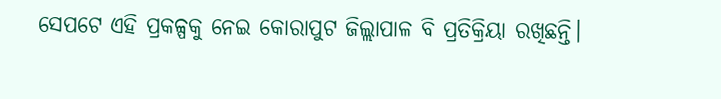ସେପଟେ ଏହି ପ୍ରକଳ୍ପକୁ ନେଇ କୋରାପୁଟ ଜିଲ୍ଲାପାଳ ବି ପ୍ରତିକ୍ରିୟା ରଖିଛନ୍ତି।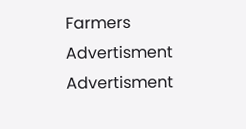Farmers
Advertisment
Advertisment